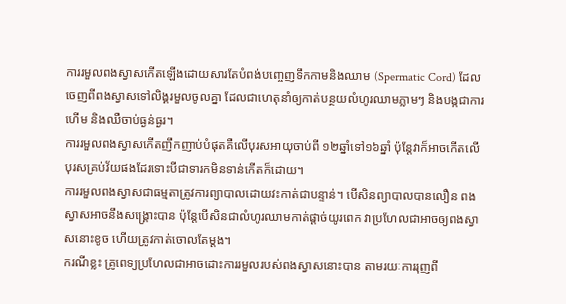ការរមួលពងស្វាសកើតឡើងដោយសារតែបំពង់បញ្ចេញទឹកកាមនិងឈាម (Spermatic Cord) ដែលចេញពីពងស្វាសទៅលិង្គរមួលចូលគ្នា ដែលជាហេតុនាំឲ្យកាត់បន្ថយលំហូរឈាមភ្លាមៗ និងបង្កជាការហើម និងឈឺចាប់ធ្ងន់ធ្ងរ។
ការរមួលពងស្វាសកើតញឹកញាប់បំផុតគឺលើបុរសអាយុចាប់ពី ១២ឆ្នាំទៅ១៦ឆ្នាំ ប៉ុន្តែវាក៏អាចកើតលើបុរសគ្រប់វ័យផងដែរទោះបីជាទារកមិនទាន់កើតក៏ដោយ។
ការរមួលពងស្វាសជាធម្មតាត្រូវការព្យាបាលដោយវះកាត់ជាបន្ទាន់។ បើសិនព្យាបាលបានលឿន ពងស្វាសអាចនឹងសង្គ្រោះបាន ប៉ុន្តែបើសិនជាលំហូរឈាមកាត់ផ្តាច់យូរពេក វាប្រហែលជាអាចឲ្យពងស្វាសនោះខូច ហើយត្រូវកាត់ចោលតែម្តង។
ករណីខ្លះ គ្រូពេទ្យប្រហែលជាអាចដោះការរមួលរបស់ពងស្វាសនោះបាន តាមរយៈការរុញពី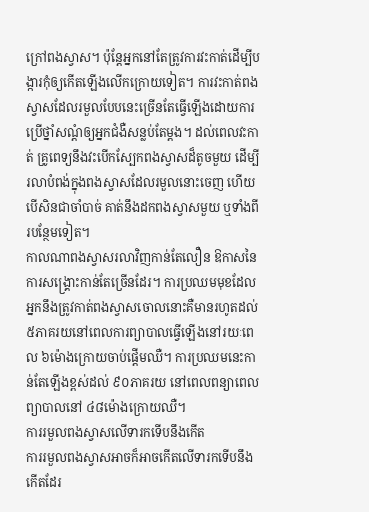ក្រៅពងស្វាស។ ប៉ុន្តែអ្នកនៅតែត្រូវការវះកាត់ដើម្បីបង្ការកុំឲ្យកើតឡើងលើកក្រោយទៀត។ ការវះកាត់ពងស្វាសដែលរមួលបែបនេះច្រើនតែធ្វើឡើងដោយការប្រើថ្នាំសណ្តំឲ្យអ្នកជំងឺសន្លប់តែម្តង។ ដល់ពេលវះកាត់ គ្រូពេទ្យនឹងវះបើកស្បែកពងស្វាសដ៏តូចមួយ ដើម្បីរលាបំពង់ក្នុងពងស្វាសដែលរមួលនោះចេញ ហើយបើសិនជាចាំបាច់ គាត់នឹងដកពងស្វាសមួយ ឬទាំងពីរបន្ថែមទៀត។
កាលណាពងស្វាសរលាវិញកាន់តែលឿន ឱកាសនៃការសង្គ្រោះកាន់តែច្រើនដែរ។ ការប្រឈមមុខដែលអ្នកនឹងត្រូវកាត់ពងស្វាសចោលនោះគឺមានរហូតដល់ ៥ភាគរយនៅពេលការព្យាបាលធ្វើឡើងនៅរយៈពេល ៦ម៉ោងក្រោយចាប់ផ្តើមឈឺ។ ការប្រឈមនេះកាន់តែឡើងខ្ពស់ដល់ ៩០ភាគរយ នៅពេលពន្យាពេលព្យាបាលនៅ ៤៨ម៉ោងក្រោយឈឺ។
ការរមួលពងស្វាសលើទារកទើបនឹងកើត
ការរមួលពងស្វាសអាចក៏អាចកើតលើទារកទើបនឹងកើតដែរ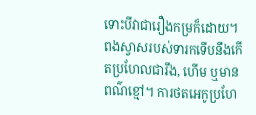ទោះបីវាជារឿងកម្រក៏ដោយ។ ពងស្វាសរបស់ទារកទើបនឹងកើតប្រហែលជារឹង, ហើម ឬមានពណ៌ខ្មៅ។ ការថតអេកូប្រហែ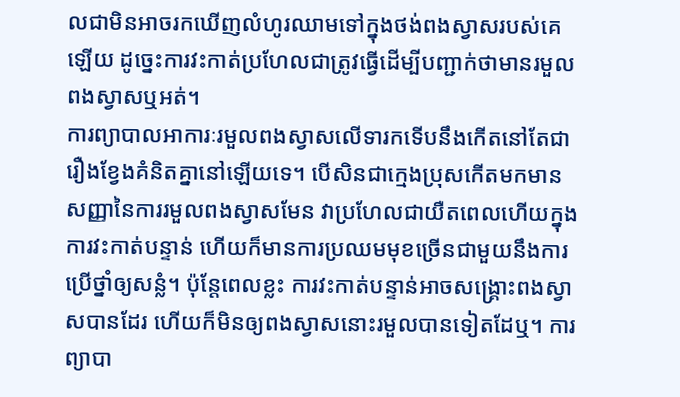លជាមិនអាចរកឃើញលំហូរឈាមទៅក្នុងថង់ពងស្វាសរបស់គេឡើយ ដូច្នេះការវះកាត់ប្រហែលជាត្រូវធ្វើដើម្បីបញ្ជាក់ថាមានរមួលពងស្វាសឬអត់។
ការព្យាបាលអាការៈរមួលពងស្វាសលើទារកទើបនឹងកើតនៅតែជារឿងខ្វែងគំនិតគ្នានៅឡើយទេ។ បើសិនជាក្មេងប្រុសកើតមកមានសញ្ញានៃការរមួលពងស្វាសមែន វាប្រហែលជាយឺតពេលហើយក្នុងការវះកាត់បន្ទាន់ ហើយក៏មានការប្រឈមមុខច្រើនជាមួយនឹងការប្រើថ្នាំឲ្យសន្លំ។ ប៉ុន្តែពេលខ្លះ ការវះកាត់បន្ទាន់អាចសង្គ្រោះពងស្វាសបានដែរ ហើយក៏មិនឲ្យពងស្វាសនោះរមួលបានទៀតដែឬ។ ការព្យាបា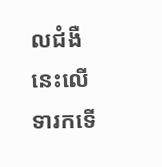លជំងឺនេះលើទារកទើ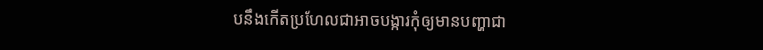បនឹងកើតប្រហែលជាអាចបង្ការកុំឲ្យមានបញ្ហាជា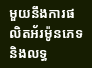មួយនឹងការផលិតអ័រម៉ូនភេទ និងលទ្ធ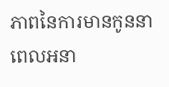ភាពនៃការមានកូននាពេលអនា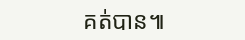គត់បាន៕